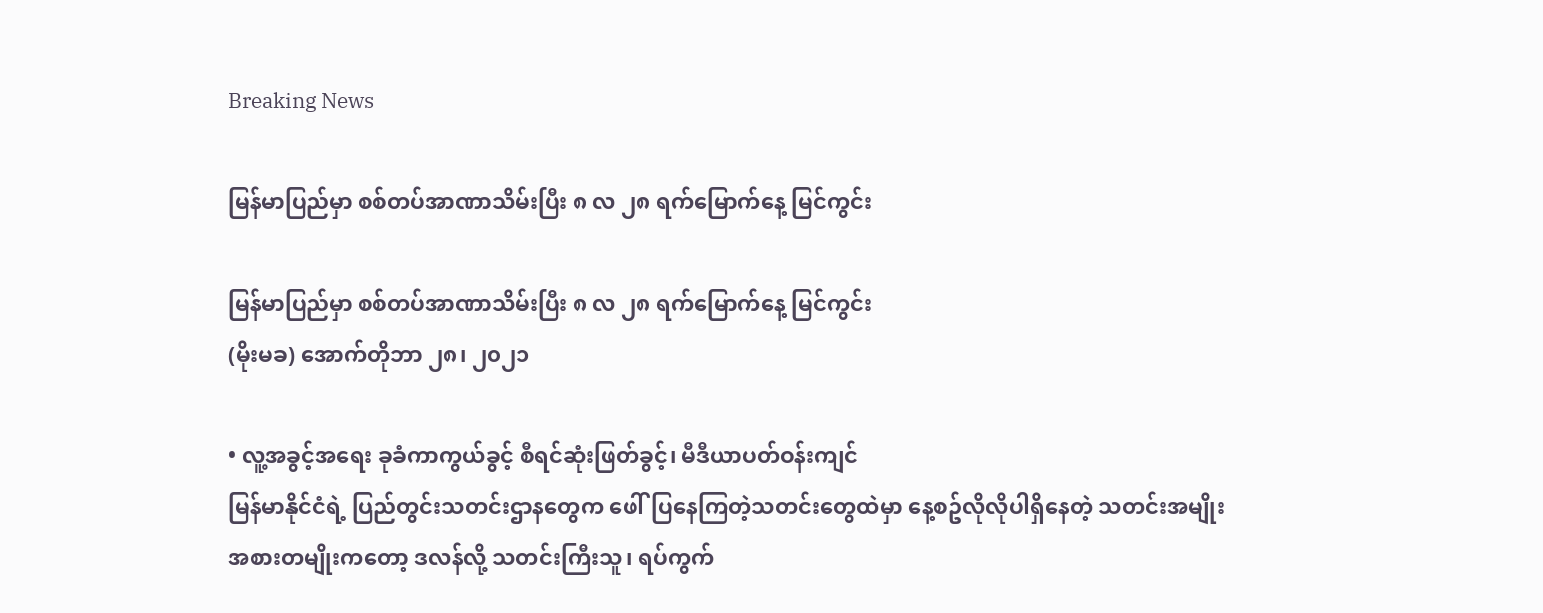Breaking News

မြန်မာပြည်မှာ စစ်တပ်အာဏာသိမ်းပြီး ၈ လ ၂၈ ရက်မြောက်နေ့ မြင်ကွင်း

မြန်မာပြည်မှာ စစ်တပ်အာဏာသိမ်းပြီး ၈ လ ၂၈ ရက်မြောက်နေ့ မြင်ကွင်း
(မိုးမခ) အောက်တိုဘာ ၂၈၊ ၂၀၂၁

• လူ့အခွင့်အရေး ခုခံကာကွယ်ခွင့် စီရင်ဆုံးဖြတ်ခွင့်၊ မီဒီယာပတ်ဝန်းကျင်
မြန်မာနိုင်ငံရဲ့ ပြည်တွင်းသတင်းဌာနတွေက ဖေါ်ပြနေကြတဲ့သတင်းတွေထဲမှာ နေ့စဥ်လိုလိုပါရှိနေတဲ့ သတင်းအမျိုးအစားတမျိုးကတော့ ဒလန်လို့ သတင်းကြီးသူ၊ ရပ်ကွက်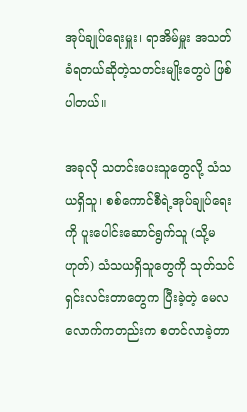အုပ်ချုပ်ရေးမှူး၊ ရာအိမ်မှူး အသတ်ခံရတယ်ဆိုတဲ့သတင်းမျိုးတွေပဲ ဖြစ်ပါတယ်။

အခုလို သတင်းပေးသူတွေလို့ သံသယရှိသူ၊ စစ်ကောင်စီရဲ့အုပ်ချုပ်ရေးကို ပူးပေါင်းဆောင်ရွက်သူ (သို့မဟုတ်) သံသယရှိသူတွေကို သုတ်သင်ရှင်းလင်းတာတွေက ပြီးခဲ့တဲ့ မေလလောက်ကတည်းက စတင်လာခဲ့တာ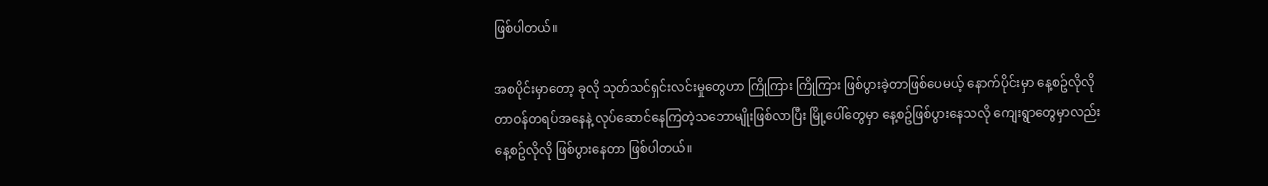ဖြစ်ပါတယ်။

အစပိုင်းမှာတော့ ခုလို သုတ်သင်ရှင်းလင်းမှုတွေဟာ ကြိုကြား ကြိုကြား ဖြစ်ပွားခဲ့တာဖြစ်ပေမယ့် နောက်ပိုင်းမှာ နေ့စဥ်လိုလို တာဝန်တရပ်အနေနဲ့ လုပ်ဆောင်နေကြတဲ့သဘောမျိုးဖြစ်လာပြီး မြို့ပေါ်တွေမှာ နေ့စဥ်ဖြစ်ပွားနေသလို ကျေးရွာတွေမှာလည်း နေ့စဥ်လိုလို ဖြစ်ပွားနေတာ ဖြစ်ပါတယ်။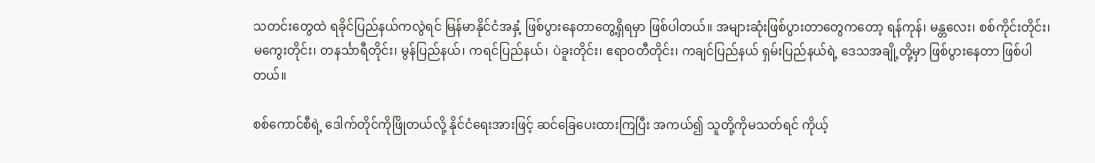သတင်းတွေထဲ ရခိုင်ပြည်နယ်ကလွဲရင် မြန်မာနိုင်ငံအနှံ့ ဖြစ်ပွားနေတာတွေ့ရှိရမှာ ဖြစ်ပါတယ်။ အများဆုံးဖြစ်ပွားတာတွေကတော့ ရန်ကုန်၊ မန္တလေး၊ စစ်ကိုင်းတိုင်း၊ မကွေးတိုင်း၊ တနင်္သာရီတိုင်း၊ မွန်ပြည်နယ်၊ ကရင်ပြည်နယ်၊ ပဲခူးတိုင်း၊ ဧရာဝတီတိုင်း၊ ကချင်ပြည်နယ် ရှမ်းပြည်နယ်ရဲ့ ဒေသအချို့တို့မှာ ဖြစ်ပွားနေတာ ဖြစ်ပါတယ်။

စစ်ကောင်စီရဲ့ ဒေါက်တိုင်ကိုဖြိုတယ်လို့ နိုင်ငံရေးအားဖြင့် ဆင်ခြေပေးထားကြပြီး အကယ်၍ သူတို့ကိုမသတ်ရင် ကိုယ့်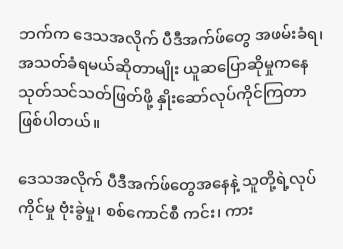ဘက်က ဒေသအလိုက် ပီဒီအက်ဖ်တွေ အဖမ်းခံရ၊ အသတ်ခံရမယ်ဆိုတာမျိုး ယူဆပြောဆိုမှုကနေ သုတ်သင်သတ်ဖြတ်ဖို့ နှိုးဆော်လုပ်ကိုင်ကြတာ ဖြစ်ပါတယ်။

ဒေသအလိုက် ပီဒီအက်ဖ်တွေအနေနဲ့ သူတို့ရဲ့လုပ်ကိုင်မှု ဗုံးခွဲမှု၊ စစ်ကောင်စီ ကင်း၊ ကား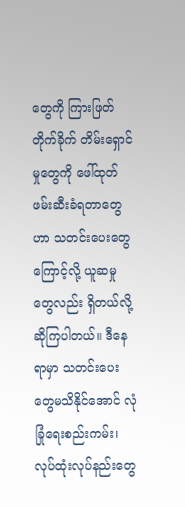တွေကို ကြားဖြတ်တိုက်ခိုက် တိမ်းရှောင်မှုတွေကို ဖေါ်ထုတ်ဖမ်းဆီးခံရတာတွေဟာ သတင်းပေးတွေကြောင့်လို့ ယူဆမှုတွေလည်း ရှိတယ်လို့ ဆိုကြပါတယ်။ ဒီနေရာမှာ သတင်းပေးတွေမသိနိုင်အောင် လုံခြုံရေးစည်းကမ်း၊ လုပ်ထုံးလုပ်နည်းတွေ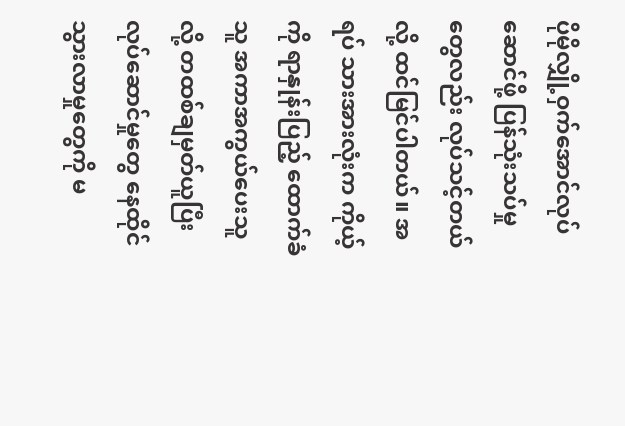ပိုမိုလျှို့ဝှက်အောင်လုပ်ဆောင်ဖို့ ပြန်သုံးသပ်မှုတွေလည်း လုပ်သင့်တယ်လို့ ထင်မြင်ပါတယ်။ အရပ် သားအားလုံးက ကိုယ့်ကို ရာနှုန်းပြည့် ထောက်ခံသူ အကာအကွယ်ပေးသူလို့ တထစ်ချမှတ်ယူပြီး လုပ်ဆောင်မှုတွေ နေထိုင်သွားလာမှုတွေကို မ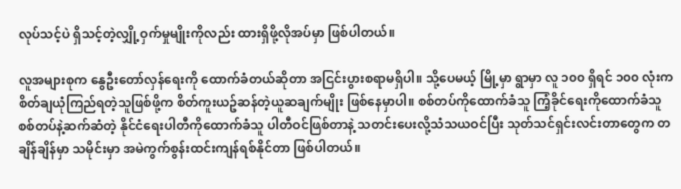လုပ်သင့်ပဲ ရှိသင့်တဲ့လျှို့ဝှက်မှုမျိုးကိုလည်း ထားရှိဖို့လိုအပ်မှာ ဖြစ်ပါတယ်။

လူအများစုက နွေဦးတော်လှန်ရေးကို ထောက်ခံတယ်ဆိုတာ အငြင်းပွားစရာမရှိပါ။ သို့ပေမယ့် မြို့မှာ ရွာမှာ လူ ၁၀၀ ရှိရင် ၁၀၀ လုံးက စိတ်ချယုံကြည်ရတဲ့သူဖြစ်ဖို့က စိတ်ကူးယဥ်ဆန်တဲ့ယူဆချက်မျိုး ဖြစ်နေမှာပါ။ စစ်တပ်ကိုထောက်ခံသူ ကြံ့ခိုင်ရေးကိုထောက်ခံသူ  စစ်တပ်နဲ့ဆက်ဆံတဲ့ နိုင်ငံရေးပါတီကိုထောက်ခံသူ ပါတီဝင်ဖြစ်တာနဲ့ သတင်းပေးလို့သံသယဝင်ပြီး သုတ်သင်ရှင်းလင်းတာတွေက တချိန်ချိန်မှာ သမိုင်းမှာ အမဲကွက်စွန်းထင်းကျန်ရစ်နိုင်တာ ဖြစ်ပါတယ်။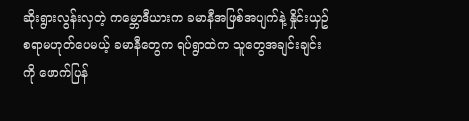ဆိုးရွားလွန်းလှတဲ့ ကမ္ဘောဒီယားက ခမာနီအဖြစ်အပျက်နဲ့ နှိုင်းယှဥ်စရာမဟုတ်ပေမယ့် ခမာနီတွေက ရပ်ရွာထဲက သူတွေအချင်းချင်းကို ဖောက်ပြန်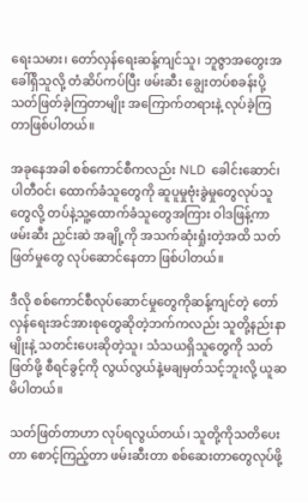ရေးသမား၊ တော်လှန်ရေးဆန့်ကျင်သူ၊ ဘူဇွာအတွေးအခေါ်ရှိသူလို့ တံဆိပ်ကပ်ပြီး ဖမ်းဆီး ချွေးတပ်စခန်းပို့ သတ်ဖြတ်ခဲ့ကြတာမျိုး အကြောက်တရားနဲ့ လုပ်ခဲ့ကြတာဖြစ်ပါတယ်။

အခုနေအခါ စစ်ကောင်စီကလည်း NLD  ခေါင်းဆောင်၊ ပါတီဝင်၊ ထောက်ခံသူတွေကို ဆူပူမှုဗုံးခွဲမှုတွေလုပ်သူတွေလို့ တပ်နဲ့သူ့ထောက်ခံသူတွေအကြား ဝါဒဖြန့်ကာ ဖမ်းဆီး ညှင်းဆဲ အချို့ကို အသက်ဆုံးရှုံးတဲ့အထိ သတ်ဖြတ်မှုတွေ လုပ်ဆောင်နေတာ ဖြစ်ပါတယ်။

ဒီလို စစ်ကောင်စီလုပ်ဆောင်မှုတွေကိုဆန့်ကျင်တဲ့ တော်လှန်ရေးအင်အားစုတွေဆိုတဲ့ဘက်ကလည်း သူတို့နည်းနာမျိုးနဲ့ သတင်းပေးဆိုတဲ့သူ၊ သံသယရှိသူတွေကို သတ်ဖြတ်ဖို့ စီရင်ခွင့်ကို လွယ်လွယ်နဲ့မချမှတ်သင့်ဘူးလို့ ယူဆမိပါတယ်။

သတ်ဖြတ်တာဟာ လုပ်ရလွယ်တယ်၊ သူတို့ကိုသတိပေးတာ စောင့်ကြည့်တာ ဖမ်းဆီးတာ စစ်ဆေးတာတွေလုပ်ဖို့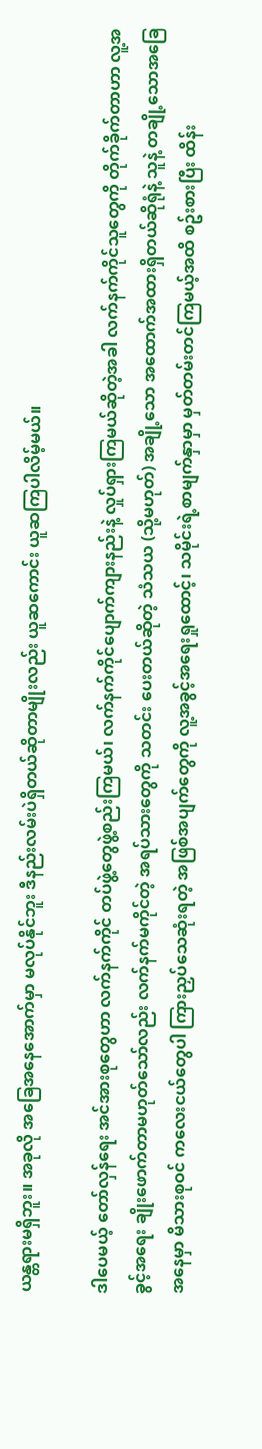ယန္တရားမရှိဘူး။ အခုလို အခြေအနေအောက်မှာ မလုပ်နိုင်ဘူး ဒီနည်းလမ်းပဲရှိတယ်ဆိုတာမျိုးလည်း ယူဆကောင်း ယူဆကြပါလိမ့်မယ်။

ဒါပေမယ့် တော်လှန်ရေး အင်အားစုတွေဟာ လက်နက်ကိုင် တပ်ဖွဲ့တွေဖွဲ့စည်းကြမယ်၊ လက်နက်ကိုင်ပျောက်ကျားနည်းနဲ့ လှုပ်ရှားကြမယ်ဆိုတဲ့အခါ လက်နက်ကိုင်သူတွေကို တိုက်ခိုက်တာဟာ လူ့အခွင့်အရေး ချိုးဖောက်တာမဟုတ်သော်လည်း လက်နက်မကိုင်တဲ့ အရပ်သားတွေကို သတင်း ပေးတယ်ဆိုတဲ့ သံသယ (သို့မဟုတ်) အချို့သော အထောက်အထားရှိတယ်ဆိုရုံနဲ့ သူနဲ့ တချို့သောအခြေအနေမှာ မိသားစုဝင် ကလေးငယ်တွေပါ ကြားညှပ်သေဆုံးရတဲ့ အဖြစ်အပျက်တွေကို လူ့အခွင့်အရေးရှုထောင့်၊ သမိုင်းရဲ့စာမျက်နှာမှာ မှတ်တမ်းတင်ကြမယ့်အထိ စဥ်းစားပြီး ထိန်း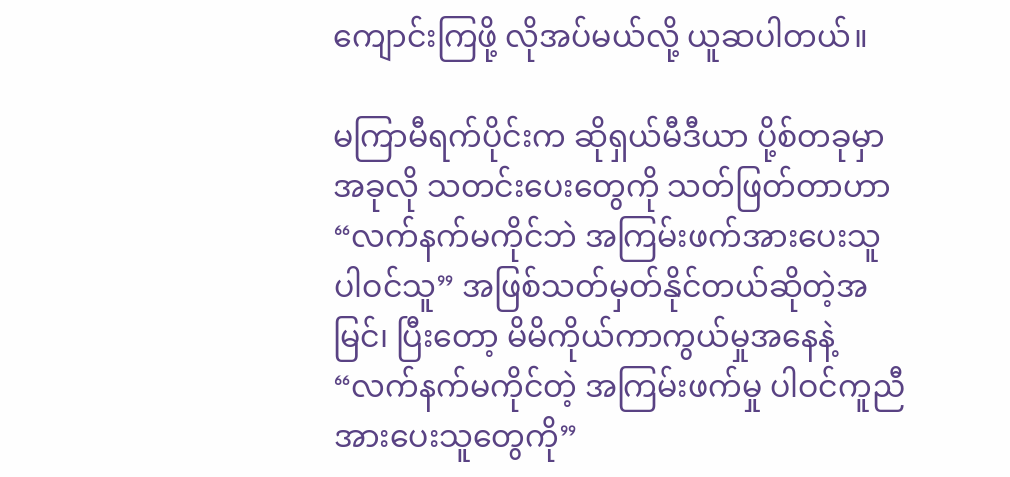ကျောင်းကြဖို့ လိုအပ်မယ်လို့ ယူဆပါတယ်။

မကြာမီရက်ပိုင်းက ဆိုရှယ်မီဒီယာ ပို့စ်တခုမှာ အခုလို သတင်းပေးတွေကို သတ်ဖြတ်တာဟာ “လက်နက်မကိုင်ဘဲ အကြမ်းဖက်အားပေးသူ ပါဝင်သူ” အဖြစ်သတ်မှတ်နိုင်တယ်ဆိုတဲ့အမြင်၊ ပြီးတော့ မိမိကိုယ်ကာကွယ်မှုအနေနဲ့ “လက်နက်မကိုင်တဲ့ အကြမ်းဖက်မှု ပါဝင်ကူညီအားပေးသူတွေကို”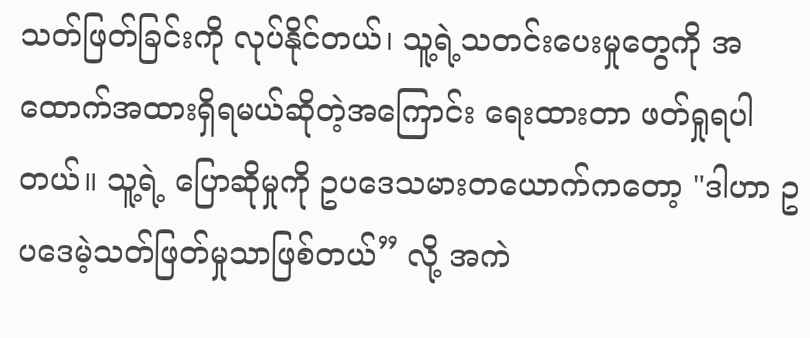သတ်ဖြတ်ခြင်းကို လုပ်နိုင်တယ်၊ သူ့ရဲ့သတင်းပေးမှုတွေကို အထောက်အထားရှိရမယ်ဆိုတဲ့အကြောင်း ရေးထားတာ ဖတ်ရှုရပါတယ်။ သူ့ရဲ့ ပြောဆိုမှုကို ဥပဒေသမားတယောက်ကတော့ "ဒါဟာ ဥပဒေမဲ့သတ်ဖြတ်မှုသာဖြစ်တယ်” လို့ အကဲ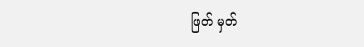ဖြတ် မှတ်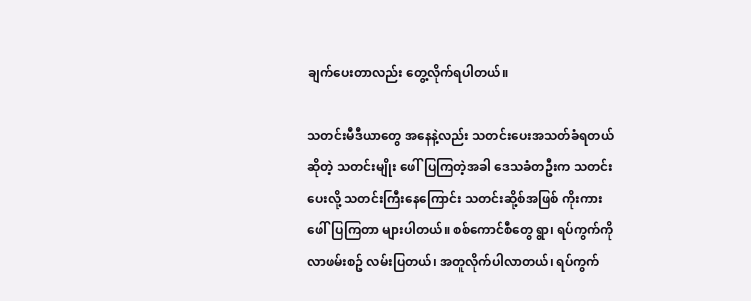ချက်ပေးတာလည်း တွေ့လိုက်ရပါတယ်။

သတင်းမီဒီယာတွေ အနေနဲ့လည်း သတင်းပေးအသတ်ခံရတယ်ဆိုတဲ့ သတင်းမျိုး ဖေါ်ပြကြတဲ့အခါ ဒေသခံတဦးက သတင်းပေးလို့ သတင်းကြီးနေကြောင်း သတင်းဆို့စ်အဖြစ် ကိုးကားဖေါ်ပြကြတာ များပါတယ်။ စစ်ကောင်စီတွေ ရွာ၊ ရပ်ကွက်ကိုလာဖမ်းစဥ် လမ်းပြတယ်၊ အတူလိုက်ပါလာတယ်၊ ရပ်ကွက်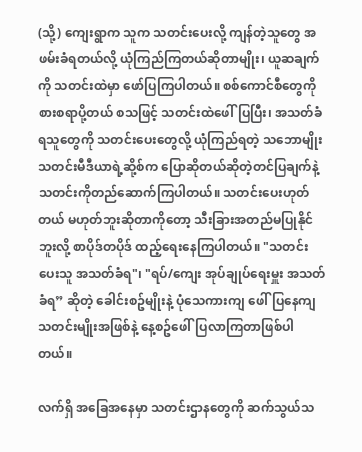(သို့) ကျေးရွာက သူက သတင်းပေးလို့ ကျန်တဲ့သူတွေ အဖမ်းခံရတယ်လို့ ယုံကြည်ကြတယ်ဆိုတာမျိုး၊ ယူဆချက်ကို သတင်းထဲမှာ ဖော်ပြကြပါတယ်။ စစ်ကောင်စီတွေကို စားစရာပို့တယ် စသဖြင့် သတင်းထဲဖေါ်ပြပြီး၊ အသတ်ခံရသူတွေကို သတင်းပေးတွေလို့ ယုံကြည်ရတဲ့ သဘောမျိုး သတင်းမီဒီယာရဲ့ဆို့စ်က ပြောဆိုတယ်ဆိုတဲ့တင်ပြချက်နဲ့ သတင်းကိုတည်ဆောက်ကြပါတယ်။ သတင်းပေးဟုတ်တယ် မဟုတ်ဘူးဆိုတာကိုတော့ သီးခြားအတည်မပြုနိုင်ဘူးလို့ စာပိုဒ်တပိုဒ် ထည့်ရေးနေကြပါတယ်။ "သတင်းပေးသူ အသတ်ခံရ"၊ "ရပ်/ကျေး အုပ်ချုပ်ရေးမှူး အသတ်ခံရ” ဆိုတဲ့ ခေါင်းစဥ်မျိုးနဲ့ ပုံသေကားကျ ဖေါ်ပြနေကျသတင်းမျိုးအဖြစ်နဲ့ နေ့စဥ်ဖေါ်ပြလာကြတာဖြစ်ပါတယ်။

လက်ရှိ အခြေအနေမှာ သတင်းဌာနတွေကို ဆက်သွယ်သ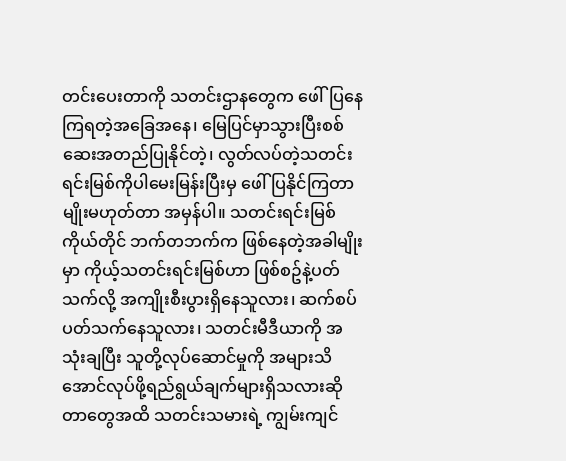တင်းပေးတာကို သတင်းဌာနတွေက ဖေါ်ပြနေကြရတဲ့အခြေအနေ၊ မြေပြင်မှာသွားပြီးစစ်ဆေးအတည်ပြုနိုင်တဲ့၊ လွတ်လပ်တဲ့သတင်းရင်းမြစ်ကိုပါမေးမြန်းပြီးမှ ဖေါ်ပြနိုင်ကြတာမျိုးမဟုတ်တာ အမှန်ပါ။ သတင်းရင်းမြစ်ကိုယ်တိုင် ဘက်တဘက်က ဖြစ်နေတဲ့အခါမျိုးမှာ ကိုယ့်သတင်းရင်းမြစ်ဟာ ဖြစ်စဥ်နဲ့ပတ်သက်လို့ အကျိုးစီးပွားရှိနေသူလား၊ ဆက်စပ်ပတ်သက်နေသူလား၊ သတင်းမီဒီယာကို အသုံးချပြီး သူတို့လုပ်ဆောင်မှုကို အများသိအောင်လုပ်ဖို့ရည်ရွယ်ချက်များရှိသလားဆိုတာတွေအထိ သတင်းသမားရဲ့ ကျွမ်းကျင်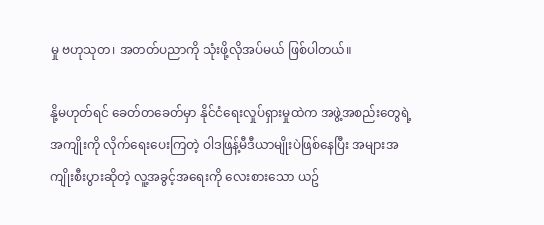မှု ဗဟုသုတ၊ အတတ်ပညာကို သုံးဖို့လိုအပ်မယ် ဖြစ်ပါတယ်။

နို့မဟုတ်ရင် ခေတ်တခေတ်မှာ နိုင်ငံရေးလှုပ်ရှားမှုထဲက အဖွဲ့အစည်းတွေရဲ့အကျိုးကို လိုက်ရေးပေးကြတဲ့ ဝါဒဖြန့်မီဒီယာမျိုးပဲဖြစ်နေပြီး အများအကျိုးစီးပွားဆိုတဲ့ လူ့အခွင့်အရေးကို လေးစားသော ယဥ်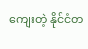ကျေးတဲ့ နိုင်ငံတ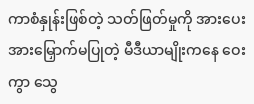ကာစံနှုန်းဖြစ်တဲ့ သတ်ဖြတ်မှုကို အားပေးအားမြှောက်မပြုတဲ့ မီဒီယာမျိုးကနေ ဝေးကွာ သွေ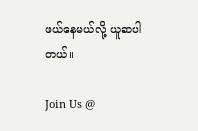ဖယ်နေမယ်လို့ ယူဆပါတယ်။

Join Us @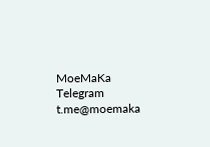MoeMaKa Telegram
t.me@moemaka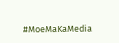#MoeMaKaMedia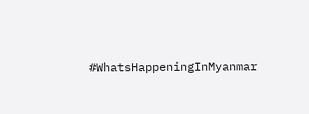#WhatsHappeningInMyanmar